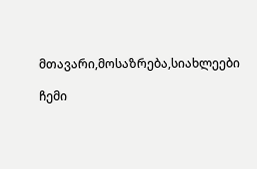მთავარი,მოსაზრება,სიახლეები

ჩემი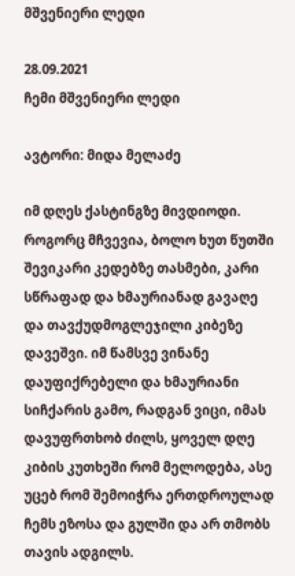მშვენიერი ლედი

28.09.2021
ჩემი მშვენიერი ლედი

ავტორი: მიდა მელაძე

იმ დღეს ქასტინგზე მივდიოდი. როგორც მჩვევია, ბოლო ხუთ წუთში შევიკარი კედებზე თასმები, კარი სწრაფად და ხმაურიანად გავაღე და თავქუდმოგლეჯილი კიბეზე დავეშვი. იმ წამსვე ვინანე დაუფიქრებელი და ხმაურიანი სიჩქარის გამო, რადგან ვიცი, იმას დავუფრთხობ ძილს, ყოველ დღე კიბის კუთხეში რომ მელოდება, ასე უცებ რომ შემოიჭრა ერთდროულად ჩემს ეზოსა და გულში და არ თმობს თავის ადგილს.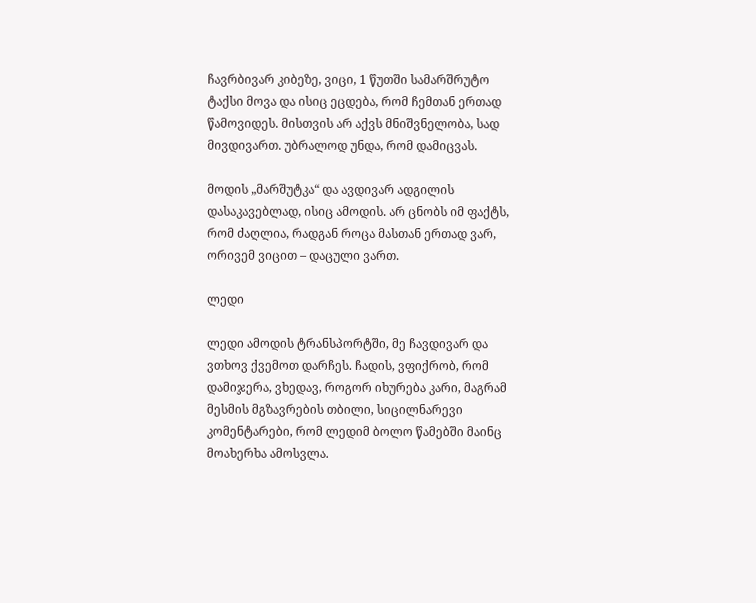ჩავრბივარ კიბეზე, ვიცი, 1 წუთში სამარშრუტო ტაქსი მოვა და ისიც ეცდება, რომ ჩემთან ერთად წამოვიდეს. მისთვის არ აქვს მნიშვნელობა, სად მივდივართ. უბრალოდ უნდა, რომ დამიცვას.

მოდის „მარშუტკა“ და ავდივარ ადგილის დასაკავებლად, ისიც ამოდის. არ ცნობს იმ ფაქტს, რომ ძაღლია, რადგან როცა მასთან ერთად ვარ, ორივემ ვიცით – დაცული ვართ.

ლედი

ლედი ამოდის ტრანსპორტში, მე ჩავდივარ და ვთხოვ ქვემოთ დარჩეს. ჩადის, ვფიქრობ, რომ დამიჯერა, ვხედავ, როგორ იხურება კარი, მაგრამ მესმის მგზავრების თბილი, სიცილნარევი კომენტარები, რომ ლედიმ ბოლო წამებში მაინც მოახერხა ამოსვლა.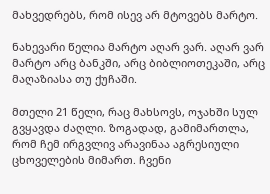მახვედრებს, რომ ისევ არ მტოვებს მარტო.

ნახევარი წელია მარტო აღარ ვარ. აღარ ვარ მარტო არც ბანკში, არც ბიბლიოთეკაში, არც მაღაზიასა თუ ქუჩაში.

მთელი 21 წელი, რაც მახსოვს, ოჯახში სულ გვყავდა ძაღლი. ზოგადად, გამიმართლა, რომ ჩემ ირგვლივ არავინაა აგრესიული ცხოველების მიმართ. ჩვენი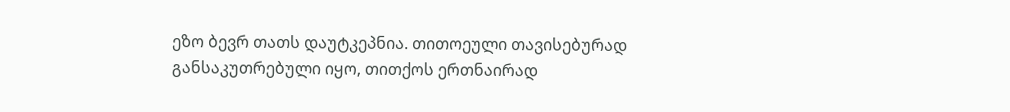ეზო ბევრ თათს დაუტკეპნია. თითოეული თავისებურად განსაკუთრებული იყო, თითქოს ერთნაირად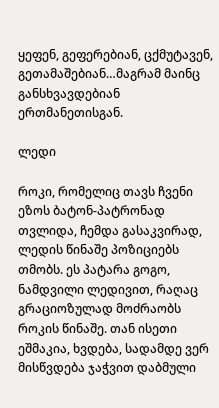ყეფენ, გეფერებიან, ცქმუტავენ, გეთამაშებიან…მაგრამ მაინც განსხვავდებიან ერთმანეთისგან.

ლედი

როკი, რომელიც თავს ჩვენი ეზოს ბატონ-პატრონად თვლიდა, ჩემდა გასაკვირად, ლედის წინაშე პოზიციებს თმობს. ეს პატარა გოგო, ნამდვილი ლედივით, რაღაც გრაციოზულად მოძრაობს როკის წინაშე. თან ისეთი ეშმაკია, ხვდება, სადამდე ვერ მისწვდება ჯაჭვით დაბმული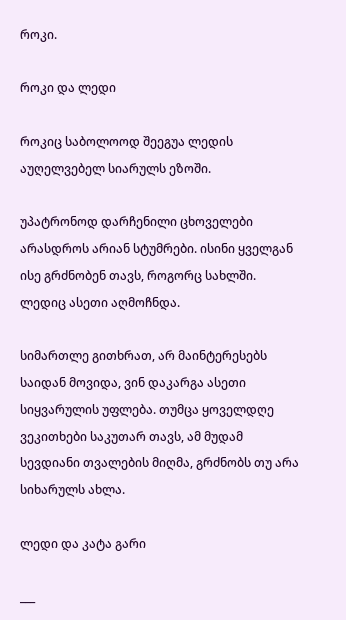როკი.

როკი და ლედი

როკიც საბოლოოდ შეეგუა ლედის აუღელვებელ სიარულს ეზოში.

უპატრონოდ დარჩენილი ცხოველები არასდროს არიან სტუმრები. ისინი ყველგან ისე გრძნობენ თავს, როგორც სახლში. ლედიც ასეთი აღმოჩნდა.

სიმართლე გითხრათ, არ მაინტერესებს საიდან მოვიდა, ვინ დაკარგა ასეთი სიყვარულის უფლება. თუმცა ყოველდღე ვეკითხები საკუთარ თავს, ამ მუდამ სევდიანი თვალების მიღმა, გრძნობს თუ არა სიხარულს ახლა.

ლედი და კატა გარი

___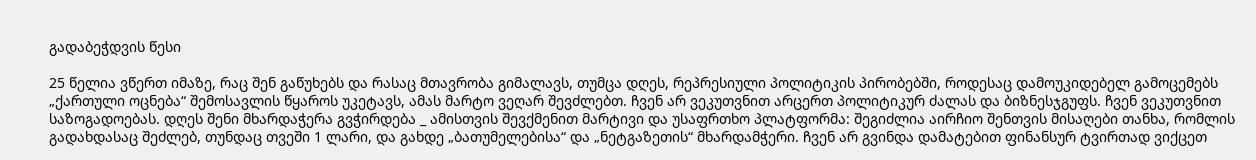გადაბეჭდვის წესი

25 წელია ვწერთ იმაზე, რაც შენ გაწუხებს და რასაც მთავრობა გიმალავს, თუმცა დღეს, რეპრესიული პოლიტიკის პირობებში, როდესაც დამოუკიდებელ გამოცემებს „ქართული ოცნება“ შემოსავლის წყაროს უკეტავს, ამას მარტო ვეღარ შევძლებთ. ჩვენ არ ვეკუთვნით არცერთ პოლიტიკურ ძალას და ბიზნესჯგუფს. ჩვენ ვეკუთვნით საზოგადოებას. დღეს შენი მხარდაჭერა გვჭირდება _ ამისთვის შევქმენით მარტივი და უსაფრთხო პლატფორმა: შეგიძლია აირჩიო შენთვის მისაღები თანხა, რომლის გადახდასაც შეძლებ, თუნდაც თვეში 1 ლარი, და გახდე „ბათუმელებისა“ და „ნეტგაზეთის“ მხარდამჭერი. ჩვენ არ გვინდა დამატებით ფინანსურ ტვირთად ვიქცეთ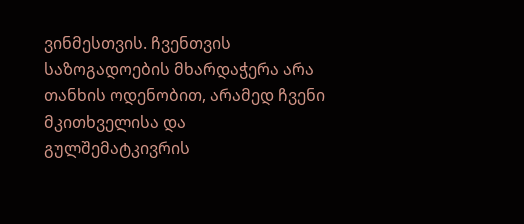ვინმესთვის. ჩვენთვის საზოგადოების მხარდაჭერა არა თანხის ოდენობით, არამედ ჩვენი მკითხველისა და გულშემატკივრის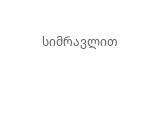სიმრავლით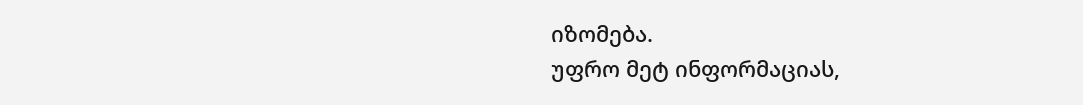იზომება.
უფრო მეტ ინფორმაციას,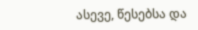ასევე, წესებსა და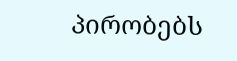პირობებს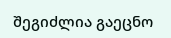შეგიძლია გაეცნო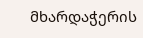მხარდაჭერის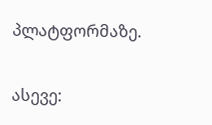პლატფორმაზე.

ასევე: